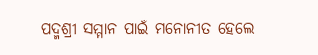ପଦ୍ମଶ୍ରୀ ସମ୍ମାନ ପାଇଁ ମନୋନୀତ ହେଲେ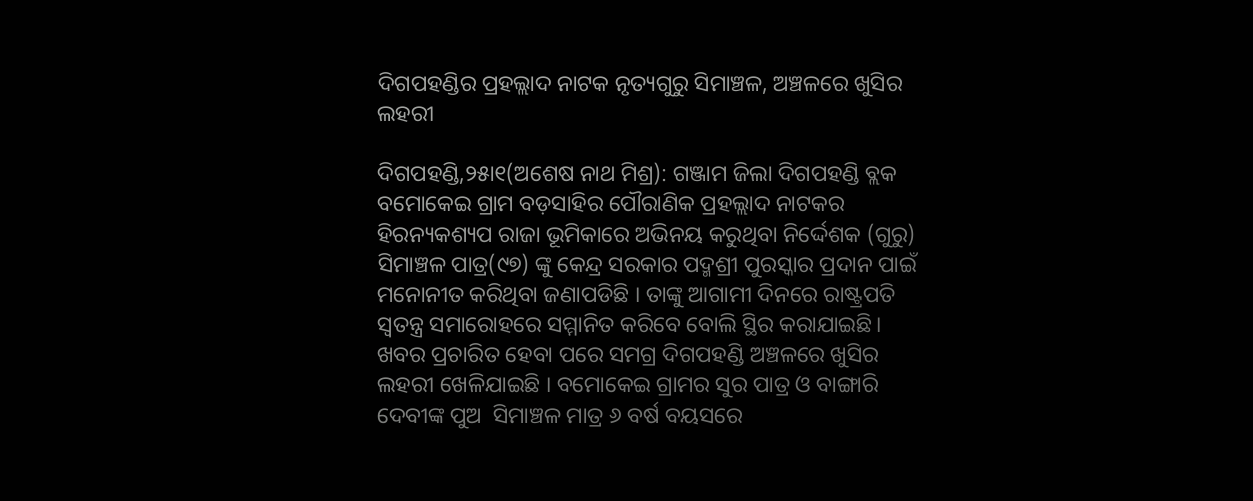ଦିଗପହଣ୍ଡିର ପ୍ରହଲ୍ଲାଦ ନାଟକ ନୃତ୍ୟଗୁରୁ ସିମାଞ୍ଚଳ, ଅଞ୍ଚଳରେ ଖୁସିର ଲହରୀ

ଦିଗପହଣ୍ଡି,୨୫ା୧(ଅଶେଷ ନାଥ ମିଶ୍ର): ଗଞ୍ଜାମ ଜିଲା ଦିଗପହଣ୍ଡି ବ୍ଲକ ବମୋକେଇ ଗ୍ରାମ ବଡ଼ସାହିର ପୌରାଣିକ ପ୍ରହଲ୍ଲାଦ ନାଟକର ହିରନ୍ୟକଶ୍ୟପ ରାଜା ଭୂମିକାରେ ଅଭିନୟ କରୁଥିବା ନିର୍ଦ୍ଦେଶକ (ଗୁରୁ) ସିମାଞ୍ଚଳ ପାତ୍ର(୯୭) ଙ୍କୁ କେନ୍ଦ୍ର ସରକାର ପଦ୍ମଶ୍ରୀ ପୁରସ୍କାର ପ୍ରଦାନ ପାଇଁ ମନୋନୀତ କରିଥିବା ଜଣାପଡିଛି । ତାଙ୍କୁ ଆଗାମୀ ଦିନରେ ରାଷ୍ଟ୍ରପତି ସ୍ଵତନ୍ତ୍ର ସମାରୋହରେ ସମ୍ମାନିତ କରିବେ ବୋଲି ସ୍ଥିର କରାଯାଇଛି। ଖବର ପ୍ରଚାରିତ ହେବା ପରେ ସମଗ୍ର ଦିଗପହଣ୍ଡି ଅଞ୍ଚଳରେ ଖୁସିର ଲହରୀ ଖେଳିଯାଇଛି । ବମୋକେଇ ଗ୍ରାମର ସୁର ପାତ୍ର ଓ ବାଙ୍ଗାରି ଦେବୀଙ୍କ ପୁଅ  ସିମାଞ୍ଚଳ ମାତ୍ର ୬ ବର୍ଷ ବୟସରେ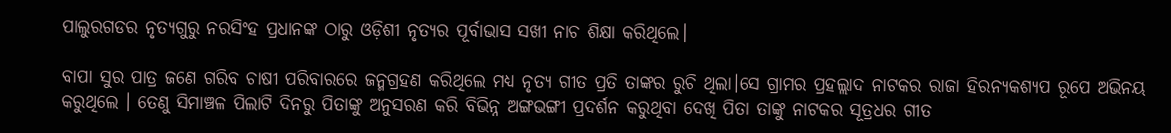ପାଲୁରଗଡର ନୃତ୍ୟଗୁରୁ ନରସିଂହ ପ୍ରଧାନଙ୍କ ଠାରୁ ଓଡ଼ିଶୀ ନୃତ୍ୟର ପୂର୍ବାଭାସ ସଖୀ ନାଚ ଶିକ୍ଷା କରିଥିଲେ।

ବାପା ସୁର ପାତ୍ର ଜଣେ ଗରିବ ଚାଷୀ ପରିବାରରେ ଜନ୍ମଗ୍ରହଣ କରିଥିଲେ ମଧ୍ୟ ନୃତ୍ୟ ଗୀତ ପ୍ରତି ତାଙ୍କର ରୁଚି ଥିଲା।ସେ ଗ୍ରାମର ପ୍ରହଲ୍ଲାଦ ନାଟକର ରାଜା ହିରନ୍ୟକଶ୍ୟପ ରୂପେ ଅଭିନୟ କରୁଥିଲେ । ତେଣୁ ସିମାଞ୍ଚଳ ପିଲାଟି ଦିନରୁ ପିତାଙ୍କୁ ଅନୁସରଣ କରି ବିଭିନ୍ନ ଅଙ୍ଗଭଙ୍ଗୀ ପ୍ରଦର୍ଶନ କରୁଥିବା ଦେଖି ପିତା ତାଙ୍କୁ ନାଟକର ସୂତ୍ରଧର ଗୀତ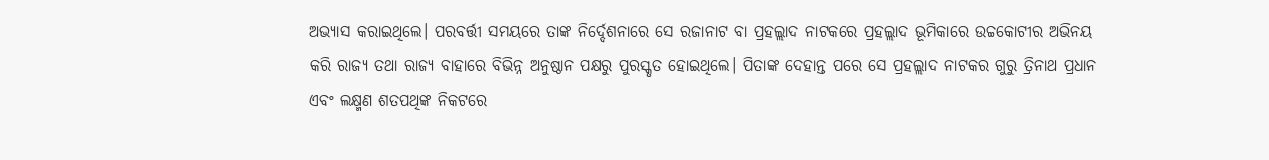ଅଭ୍ୟାସ କରାଇଥିଲେ। ପରବର୍ତ୍ତୀ ସମୟରେ ତାଙ୍କ ନିର୍ଦ୍ଦେଶନାରେ ସେ ରଜାନାଟ ବା ପ୍ରହଲ୍ଲାଦ ନାଟକରେ ପ୍ରହଲ୍ଲାଦ ଭୂମିକାରେ ଉଚ୍ଚକୋଟୀର ଅଭିନୟ କରି ରାଜ୍ୟ ତଥା ରାଜ୍ୟ ବାହାରେ ବିଭିନ୍ନ ଅନୁଷ୍ଠାନ ପକ୍ଷରୁ ପୁରସ୍କୃତ ହୋଇଥିଲେ। ପିତାଙ୍କ ଦେହାନ୍ତ ପରେ ସେ ପ୍ରହଲ୍ଲାଦ ନାଟକର ଗୁରୁ ତ୍ରିନାଥ ପ୍ରଧାନ ଏବଂ ଲକ୍ଷ୍ମଣ ଶତପଥିଙ୍କ ନିକଟରେ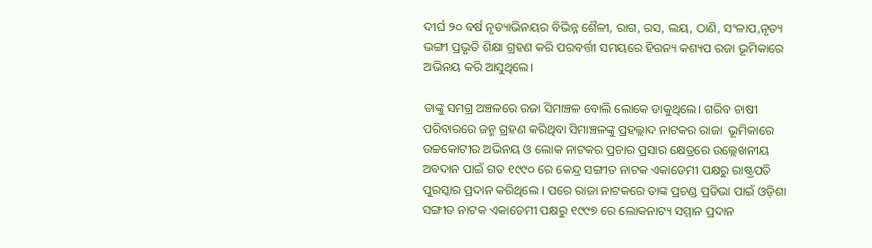ଦୀର୍ଘ ୨୦ ବର୍ଷ ନୃତ୍ୟାଭିନୟର ବିଭିନ୍ନ ଶୈଳୀ, ରାଗ, ରସ, ଲୟ, ଠାଣି, ସଂଳାପ,ନୃତ୍ୟ ଭଙ୍ଗୀ ପ୍ରଭୃତି ଶିକ୍ଷା ଗ୍ରହଣ କରି ପରବର୍ତ୍ତୀ ସମୟରେ ହିରନ୍ୟ କଶ୍ୟପ ରଜା ଭୂମିକାରେ ଅଭିନୟ କରି ଆସୁଥିଲେ।

ତାଙ୍କୁ ସମଗ୍ର ଅଞ୍ଚଳରେ ରଜା ସିମାଞ୍ଚଳ ବୋଲି ଲୋକେ ଡାକୁଥିଲେ। ଗରିବ ଚାଷୀ ପରିବାରରେ ଜନ୍ମ ଗ୍ରହଣ କରିଥିବା ସିମାଞ୍ଚଳଙ୍କୁ ପ୍ରହଲ୍ଲାଦ ନାଟକର ରାଜା  ଭୂମିକାରେ ଉଚ୍ଚକୋଟୀର ଅଭିନୟ ଓ ଲୋକ ନାଟକର ପ୍ରଚାର ପ୍ରସାର କ୍ଷେତ୍ରରେ ଉଲ୍ଲେଖନୀୟ ଅବଦାନ ପାଇଁ ଗତ ୧୯୯୦ ରେ କେନ୍ଦ୍ର ସଙ୍ଗୀତ ନାଟକ ଏକାଡେମୀ ପକ୍ଷରୁ ରାଷ୍ଟ୍ରପତି ପୁରସ୍କାର ପ୍ରଦାନ କରିଥିଲେ । ପରେ ରାଜା ନାଟକରେ ତାଙ୍କ ପ୍ରଚଣ୍ଡ ପ୍ରତିଭା ପାଇଁ ଓଡ଼ିଶା ସଙ୍ଗୀତ ନାଟକ ଏକାଡେମୀ ପକ୍ଷରୁ ୧୯୯୭ ରେ ଲୋକନାଟ୍ୟ ସମ୍ମାନ ପ୍ରଦାନ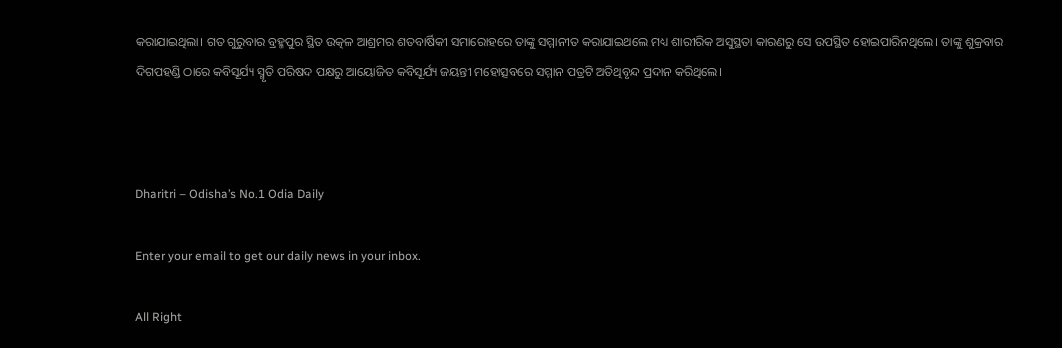କରାଯାଇଥିଲା। ଗତ ଗୁରୁବାର ବ୍ରହ୍ମପୁର ସ୍ଥିତ ଉତ୍କଳ ଆଶ୍ରମର ଶତବାର୍ଷିକୀ ସମାରୋହରେ ତାଙ୍କୁ ସମ୍ମାନୀତ କରାଯାଇଥଲେ ମଧ୍ୟ ଶାରୀରିକ ଅସୁସ୍ଥତା କାରଣରୁ ସେ ଉପସ୍ଥିତ ହୋଇପାରିନଥିଲେ। ତାଙ୍କୁ ଶୁକ୍ରବାର ଦିଗପହଣ୍ଡି ଠାରେ କବିସୂର୍ଯ୍ୟ ସ୍ମୃତି ପରିଷଦ ପକ୍ଷରୁ ଆୟୋଜିତ କବିସୂର୍ଯ୍ୟ ଜୟନ୍ତୀ ମହୋତ୍ସବରେ ସମ୍ମାନ ପତ୍ରଟି ଅତିଥିବୃନ୍ଦ ପ୍ରଦାନ କରିଥିଲେ।



Dharitri – Odisha’s No.1 Odia Daily

Enter your email to get our daily news in your inbox.

All Right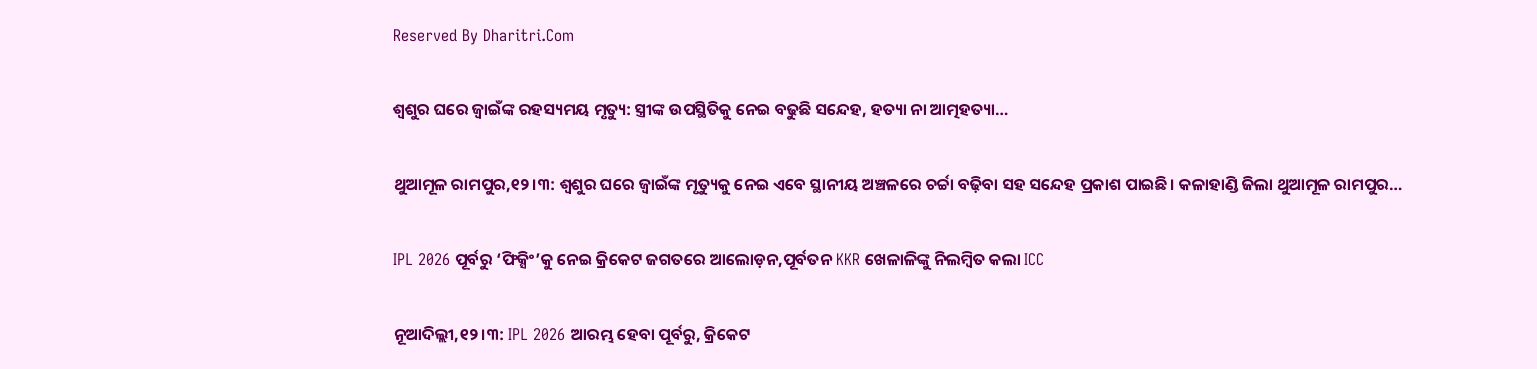Reserved By Dharitri.Com

ଶ୍ୱଶୁର ଘରେ ଜ୍ୱାଇଁଙ୍କ ରହସ୍ୟମୟ ମୃତ୍ୟୁ: ସ୍ତ୍ରୀଙ୍କ ଉପସ୍ଥିତିକୁ ନେଇ ବଢୁଛି ସନ୍ଦେହ, ହତ୍ୟା ନା ଆତ୍ମହତ୍ୟା…

ଥୁଆମୂଳ ରାମପୁର,୧୨।୩: ଶ୍ୱଶୁର ଘରେ ଜ୍ୱାଇଁଙ୍କ ମୃତ୍ୟୁକୁ ନେଇ ଏବେ ସ୍ଥାନୀୟ ଅଞ୍ଚଳରେ ଚର୍ଚ୍ଚା ବଢ଼ିବା ସହ ସନ୍ଦେହ ପ୍ରକାଶ ପାଇଛି। କଳାହାଣ୍ଡି ଜିଲା ଥୁଆମୂଳ ରାମପୁର…

IPL 2026 ପୂର୍ବରୁ ‘ଫିକ୍ସିଂ’କୁ ନେଇ କ୍ରିକେଟ ଜଗତରେ ଆଲୋଡ଼ନ,ପୂର୍ବତନ KKR ଖେଳାଳିଙ୍କୁ ନିଲମ୍ବିତ କଲା ICC

ନୂଆଦିଲ୍ଲୀ,୧୨।୩: IPL 2026 ଆରମ୍ଭ ହେବା ପୂର୍ବରୁ, କ୍ରିକେଟ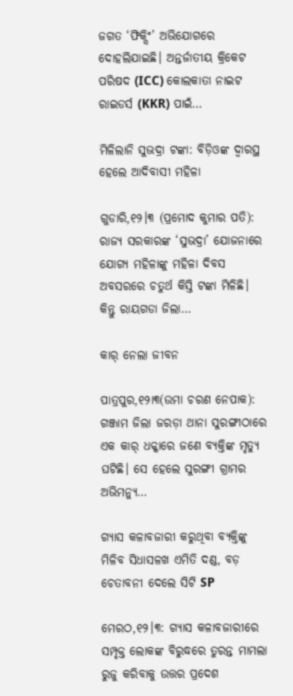ଜଗତ ‘ଫିକ୍ସିଂ’ ଅଭିଯୋଗରେ ଦୋହଲିଯାଇଛି। ଅନ୍ତର୍ଜାତୀୟ କ୍ରିକେଟ ପରିଷଦ (ICC) କୋଲକାତା ନାଇଟ ରାଇଡର୍ସ (KKR) ପାଇଁ…

ମିଳିଲାନି ସୁଭଦ୍ରା ଟଙ୍କା: ବିଡ଼ିଓଙ୍କ ଦ୍ୱାରସ୍ଥ ହେଲେ ଆଦିବାସୀ ମହିଳା

ଗୁଡାରି,୧୨।୩ (ପ୍ରମୋଦ କୁମାର ପତି): ରାଜ୍ୟ ସରକାରଙ୍କ ‘ସୁଭଦ୍ରା’ ଯୋଜନାରେ ଯୋଗ୍ୟ ମହିଳାଙ୍କୁ ମହିଳା ଦିବସ ଅବସରରେ ଚତୁର୍ଥ କିସ୍ତି ଟଙ୍କା ମିଳିଛି। କିନ୍ତୁ ରାୟଗଡା ଜିଲା…

କାର୍‌ ନେଲା ଜୀବନ

ପାତ୍ରପୁର,୧୨ା୩(ଉମା ଚରଣ ନେପାକ): ଗଞ୍ଜାମ ଜିଲା ଜରଡ଼ା ଥାନା ସୁରଙ୍ଗୀଠାରେ ଏକ କାର୍‌ ଧକ୍କାରେ ଜଣେ ବ୍ୟକ୍ତିଙ୍କ ମୃତ୍ୟୁ ଘଟିଛି। ସେ ହେଲେ ସୁରଙ୍ଗୀ ଗ୍ରାମର ଅଭିମନ୍ୟୁ…

ଗ୍ୟାସ କଳାବଜାରୀ କରୁଥିବା ବ୍ୟକ୍ତିଙ୍କୁ ମିଳିବ ସିଧାସଳଖ ଏମିତି ଦଣ୍ଡ, ବଡ଼ ଚେତାବନୀ ଦେଲେ ସିଟି SP

ମେରଠ,୧୨।୩: ଗ୍ୟାସ କଳାବଜାରୀରେ ସମ୍ପୃକ୍ତ ଲୋକଙ୍କ ବିରୁଦ୍ଧରେ ତୁରନ୍ତ ମାମଲା ରୁଜୁ କରିବାକୁ ଉତ୍ତର ପ୍ରଦେଶ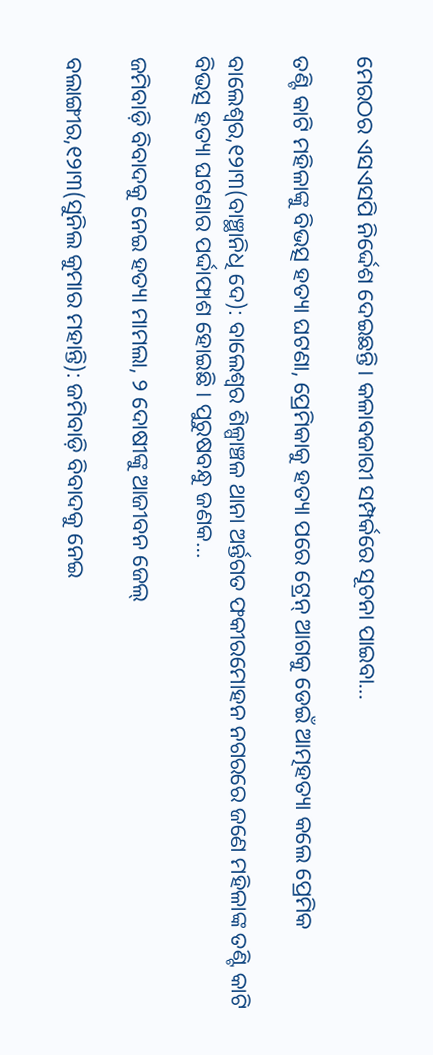ମେରଠର ଏସଏସପି ନିର୍ଦ୍ଦେଶ ଦେଇଛନ୍ତି। କଳାବଜାରୀ ସମ୍ପର୍କରେ ସୂଚନା ପାଇବା…

ତଣ୍ଟି କାଟି ମହିଳାଙ୍କୁ ବିଭତ୍ସ ହତ୍ୟା ଘଟଣା, ପ୍ରେମିକାକୁ ହତ୍ୟା ପରେ ଟ୍ରେନ୍ ଆଗକୁ ଡେଇଁ ଆତ୍ମହତ୍ୟା କଲେ ପ୍ରେମିକ

ବାଲେଶ୍ୱର,୧୨ା୩(ବାଞ୍ଛାନିଧି ଦେ): ବାଲେଶ୍ୱର ଶିଳ୍ପାଞ୍ଚଳ ଥାନା ଅର୍ନ୍ତଗତ ଫକୀରମୋହନ ନଗରରେ ଜଣେ ମହିଳାଙ୍କ ତଣ୍ଟି କାଟି ବିଭତ୍ସ ହତ୍ୟା ଘଟଣାର ପର୍ଦ୍ଦାଫାଶ ହୋଇଛି । ପୁରୁଷବନ୍ଧୁ ଜଣକ…

ଜମିବାଡ଼ି ବିବାଦକୁ ନେଇ ହତ୍ୟା ମାମଲା, ୨ ଦୋଷୀଙ୍କୁ ଆଜୀବନ ଜେଲ୍‌

ବଲାଙ୍ଗୀର,୧୨ା୩(ସୁନିଲ କୁମାର ମହାନ୍ତି): ଜମିବାଡ଼ି ବିବାଦକୁ ନେଇ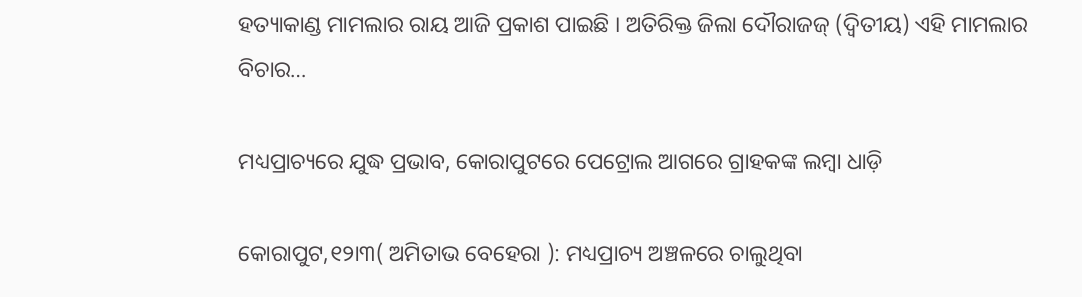ହତ୍ୟାକାଣ୍ଡ ମାମଲାର ରାୟ ଆଜି ପ୍ରକାଶ ପାଇଛି । ଅତିରିକ୍ତ ଜିଲା ଦୌରାଜଜ୍ (ଦ୍ୱିତୀୟ) ଏହି ମାମଲାର ବିଚାର…

ମଧ୍ୟପ୍ରାଚ୍ୟରେ ଯୁଦ୍ଧ ପ୍ରଭାବ, କୋରାପୁଟରେ ପେଟ୍ରୋଲ ଆଗରେ ଗ୍ରାହକଙ୍କ ଲମ୍ବା ଧାଡ଼ି

କୋରାପୁଟ,୧୨ା୩( ଅମିତାଭ ବେହେରା ): ମଧ୍ୟପ୍ରାଚ୍ୟ ଅଞ୍ଚଳରେ ଚାଲୁଥିବା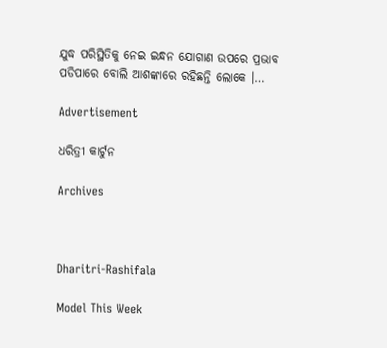ଯୁଦ୍ଧ ପରିସ୍ଥିତିକୁ ନେଇ ଇନ୍ଧନ ଯୋଗାଣ ଉପରେ ପ୍ରଭାବ ପଡିପାରେ ବୋଲି ଆଶଙ୍କାରେ ରହିଛନ୍ତି ଲୋକେ ।…

Advertisement

ଧରିତ୍ରୀ କାର୍ଟୁନ

Archives



Dharitri-Rashifala

Model This Week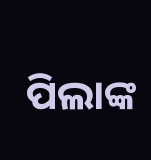ପିଲାଙ୍କ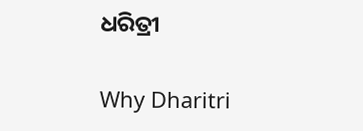ଧରିତ୍ରୀ

Why Dharitri